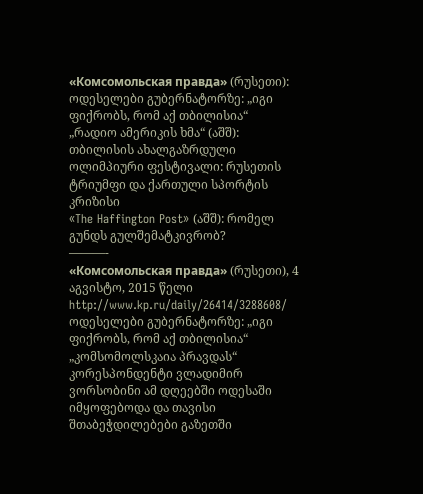«Комсомольская правда» (რუსეთი): ოდესელები გუბერნატორზე: „იგი ფიქრობს, რომ აქ თბილისია“
„რადიო ამერიკის ხმა“ (აშშ): თბილისის ახალგაზრდული ოლიმპიური ფესტივალი: რუსეთის ტრიუმფი და ქართული სპორტის კრიზისი
«The Haffington Post» (აშშ): რომელ გუნდს გულშემატკივრობ?
———-
«Комсомольская правда» (რუსეთი), 4 აგვისტო, 2015 წელი
http://www.kp.ru/daily/26414/3288608/
ოდესელები გუბერნატორზე: „იგი ფიქრობს, რომ აქ თბილისია“
„კომსომოლსკაია პრავდას“ კორესპონდენტი ვლადიმირ ვორსობინი ამ დღეებში ოდესაში იმყოფებოდა და თავისი შთაბეჭდილებები გაზეთში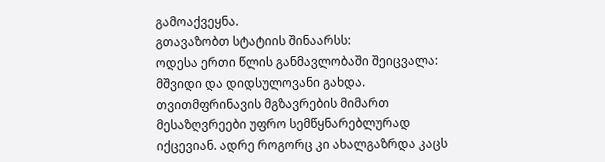გამოაქვეყნა.
გთავაზობთ სტატიის შინაარსს:
ოდესა ერთი წლის განმავლობაში შეიცვალა: მშვიდი და დიდსულოვანი გახდა. თვითმფრინავის მგზავრების მიმართ მესაზღვრეები უფრო სემწყნარებლურად იქცევიან. ადრე როგორც კი ახალგაზრდა კაცს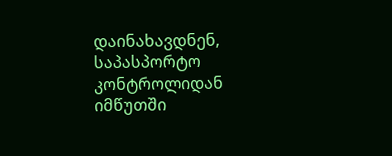დაინახავდნენ, საპასპორტო კონტროლიდან იმწუთში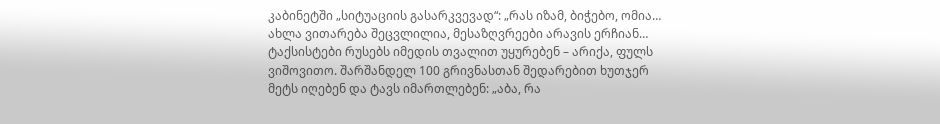კაბინეტში „სიტუაციის გასარკვევად“: „რას იზამ, ბიჭებო, ომია… ახლა ვითარება შეცვლილია, მესაზღვრეები არავის ერჩიან… ტაქსისტები რუსებს იმედის თვალით უყურებენ – არიქა, ფულს ვიშოვითო. შარშანდელ 100 გრივნასთან შედარებით ხუთჯერ მეტს იღებენ და ტავს იმართლებენ: „აბა, რა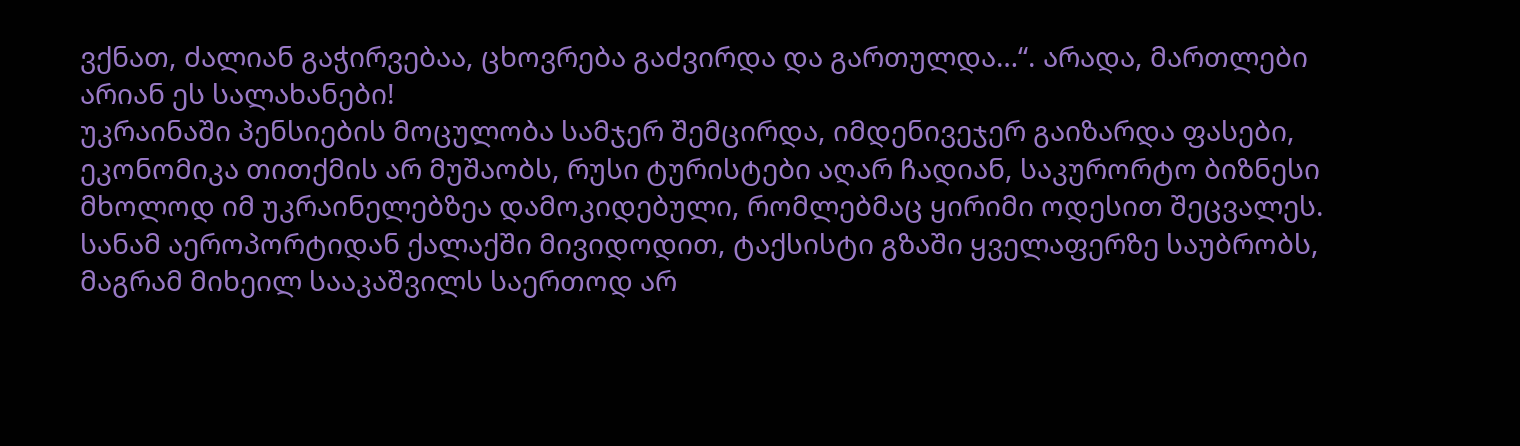ვქნათ, ძალიან გაჭირვებაა, ცხოვრება გაძვირდა და გართულდა…“. არადა, მართლები არიან ეს სალახანები!
უკრაინაში პენსიების მოცულობა სამჯერ შემცირდა, იმდენივეჯერ გაიზარდა ფასები, ეკონომიკა თითქმის არ მუშაობს, რუსი ტურისტები აღარ ჩადიან, საკურორტო ბიზნესი მხოლოდ იმ უკრაინელებზეა დამოკიდებული, რომლებმაც ყირიმი ოდესით შეცვალეს. სანამ აეროპორტიდან ქალაქში მივიდოდით, ტაქსისტი გზაში ყველაფერზე საუბრობს, მაგრამ მიხეილ სააკაშვილს საერთოდ არ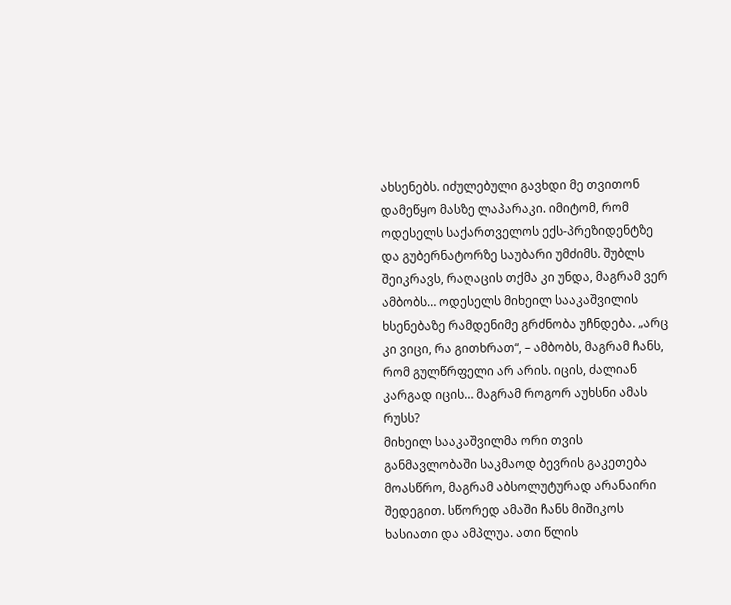ახსენებს. იძულებული გავხდი მე თვითონ დამეწყო მასზე ლაპარაკი. იმიტომ, რომ ოდესელს საქართველოს ექს-პრეზიდენტზე და გუბერნატორზე საუბარი უმძიმს. შუბლს შეიკრავს, რაღაცის თქმა კი უნდა, მაგრამ ვერ ამბობს… ოდესელს მიხეილ სააკაშვილის ხსენებაზე რამდენიმე გრძნობა უჩნდება. „არც კი ვიცი, რა გითხრათ“, – ამბობს, მაგრამ ჩანს, რომ გულწრფელი არ არის. იცის, ძალიან კარგად იცის… მაგრამ როგორ აუხსნი ამას რუსს?
მიხეილ სააკაშვილმა ორი თვის განმავლობაში საკმაოდ ბევრის გაკეთება მოასწრო, მაგრამ აბსოლუტურად არანაირი შედეგით. სწორედ ამაში ჩანს მიშიკოს ხასიათი და ამპლუა. ათი წლის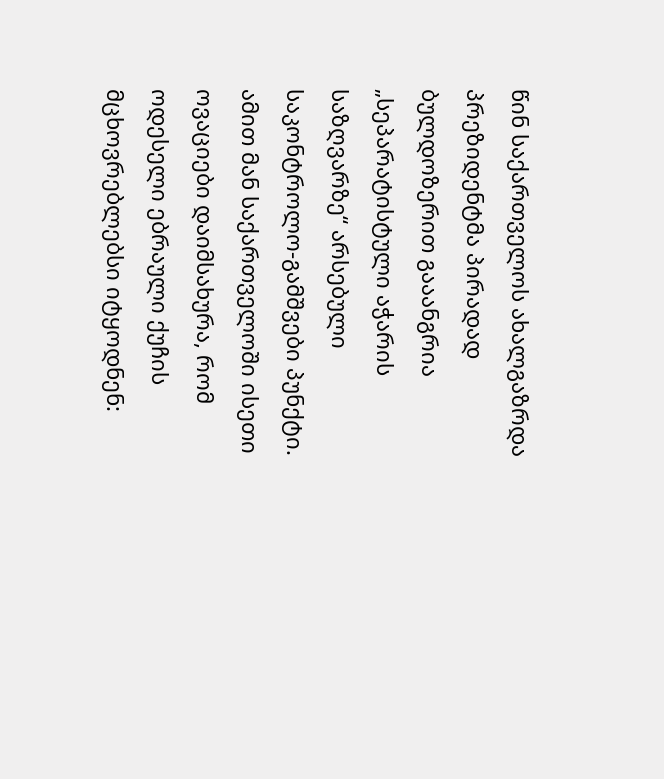წინ საქართველოს ახალგაზრდა პრეზიდენტმა პირადად ბულდოზერით გააანგრია „სეპარატისტული აჭარის საზღვარზე“ არსებული საკონტროლო-გამშვები პუნქტი. ამით მან საქართველოში ისეთი ოვაციები დაიმსახურა, რომ ოდესელი ებრაული ქუჩის მცხოვრებლებსი იტყოდნენ: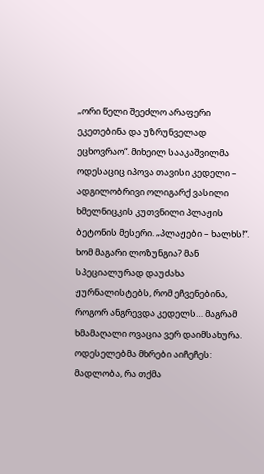„ორი წელი შეეძლო არაფერი ეკეთებინა და უზრუნველად ეცხოვრაო“. მიხეილ სააკაშვილმა ოდესაციც იპოვა თავისი კედელი – ადგილობრივი ოლიგარქ ვასილი ხმელნიცკის კუთვნილი პლაჟის ბეტონის მესერი. „პლაჟები – ხალხს!“. ხომ მაგარი ლოზუნგია? მან სპეციალურად დაუძახა ჟურნალისტებს, რომ ეჩვენებინა, როგორ ანგრევდა კედელს… მაგრამ ხმამაღალი ოვაცია ვერ დაიმსახურა. ოდესელებმა მხრები აიჩეჩეს: მადლობა, რა თქმა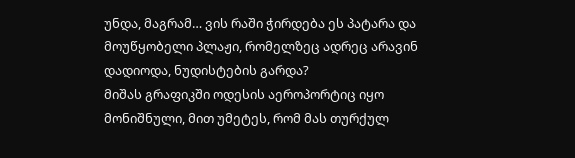უნდა, მაგრამ… ვის რაში ჭირდება ეს პატარა და მოუწყობელი პლაჟი, რომელზეც ადრეც არავინ დადიოდა, ნუდისტების გარდა?
მიშას გრაფიკში ოდესის აეროპორტიც იყო მონიშნული, მით უმეტეს, რომ მას თურქულ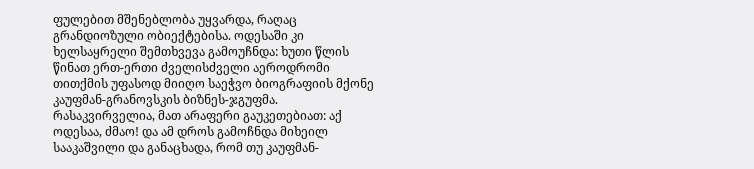ფულებით მშენებლობა უყვარდა, რაღაც გრანდიოზული ობიექტებისა. ოდესაში კი ხელსაყრელი შემთხვევა გამოუჩნდა: ხუთი წლის წინათ ერთ-ერთი ძველისძველი აეროდრომი თითქმის უფასოდ მიიღო საეჭვო ბიოგრაფიის მქონე კაუფმან-გრანოვსკის ბიზნეს-ჯგუფმა. რასაკვირველია, მათ არაფერი გაუკეთებიათ: აქ ოდესაა, ძმაო! და ამ დროს გამოჩნდა მიხეილ სააკაშვილი და განაცხადა, რომ თუ კაუფმან-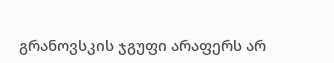გრანოვსკის ჯგუფი არაფერს არ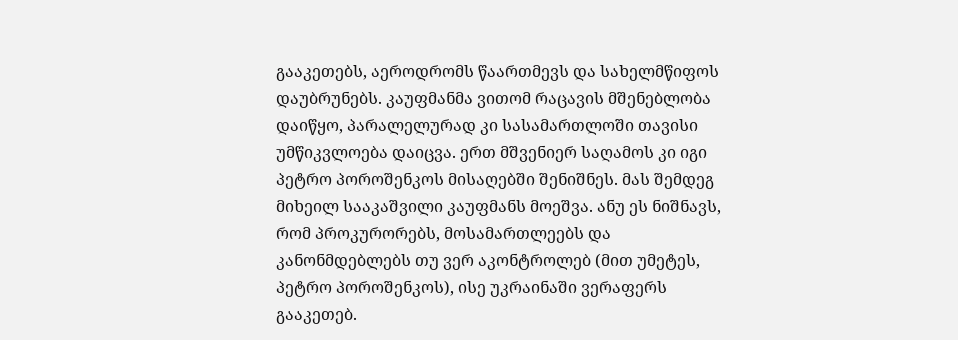გააკეთებს, აეროდრომს წაართმევს და სახელმწიფოს დაუბრუნებს. კაუფმანმა ვითომ რაცავის მშენებლობა დაიწყო, პარალელურად კი სასამართლოში თავისი უმწიკვლოება დაიცვა. ერთ მშვენიერ საღამოს კი იგი პეტრო პოროშენკოს მისაღებში შენიშნეს. მას შემდეგ მიხეილ სააკაშვილი კაუფმანს მოეშვა. ანუ ეს ნიშნავს, რომ პროკურორებს, მოსამართლეებს და კანონმდებლებს თუ ვერ აკონტროლებ (მით უმეტეს, პეტრო პოროშენკოს), ისე უკრაინაში ვერაფერს გააკეთებ.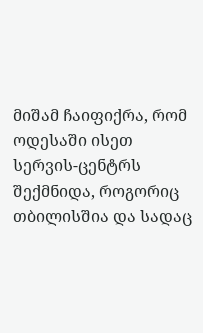მიშამ ჩაიფიქრა, რომ ოდესაში ისეთ სერვის-ცენტრს შექმნიდა, როგორიც თბილისშია და სადაც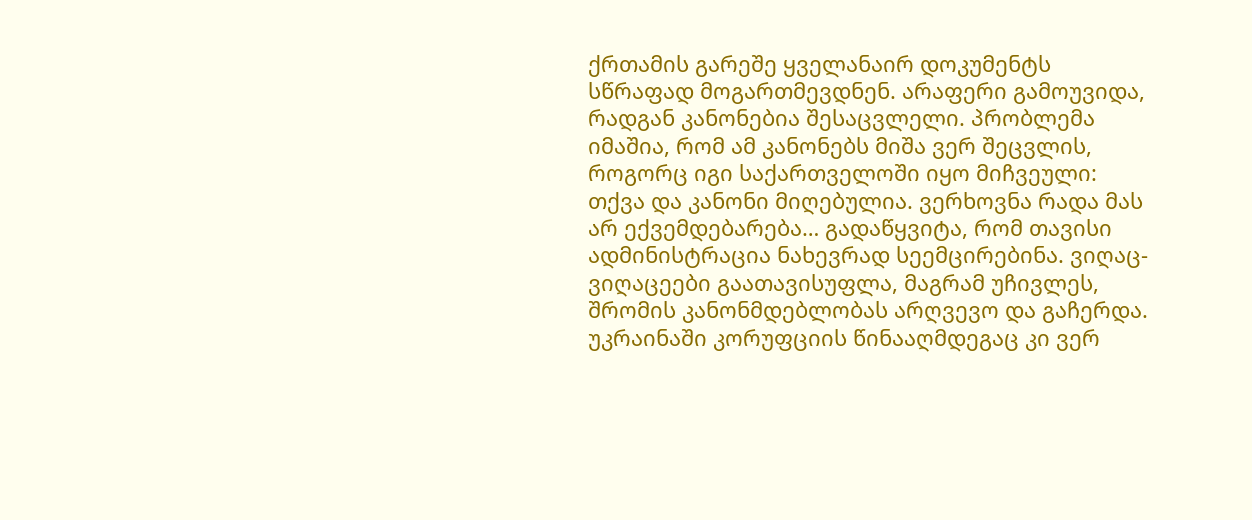ქრთამის გარეშე ყველანაირ დოკუმენტს სწრაფად მოგართმევდნენ. არაფერი გამოუვიდა, რადგან კანონებია შესაცვლელი. პრობლემა იმაშია, რომ ამ კანონებს მიშა ვერ შეცვლის, როგორც იგი საქართველოში იყო მიჩვეული: თქვა და კანონი მიღებულია. ვერხოვნა რადა მას არ ექვემდებარება… გადაწყვიტა, რომ თავისი ადმინისტრაცია ნახევრად სეემცირებინა. ვიღაც-ვიღაცეები გაათავისუფლა, მაგრამ უჩივლეს, შრომის კანონმდებლობას არღვევო და გაჩერდა. უკრაინაში კორუფციის წინააღმდეგაც კი ვერ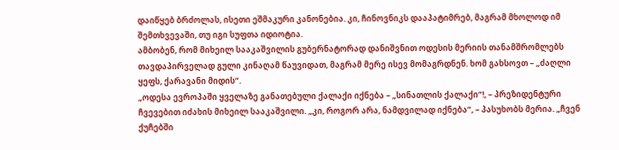დაიწყებ ბრძოლას, ისეთი ეშმაკური კანონებია. კი, ჩინოვნიკს დააპატიმრებ, მაგრამ მხოლოდ იმ შემთხვევაში, თუ იგი სუფთა იდიოტია.
ამბობენ, რომ მიხეილ სააკაშვილის გუბერნატორად დანიშვნით ოდესის მერიის თანამშრომლებს თავდაპირველად გული კინაღამ წაუვიდათ, მაგრამ მერე ისევ მომაგრდნენ. ხომ გახსოვთ – „ძაღლი ყეფს, ქარავანი მიდის“.
„ოდესა ევროპაში ყველაზე განათებული ქალაქი იქნება – „სინათლის ქალაქი“!, – პრეზიდენტური ჩვევებით იძახის მიხეილ სააკაშვილი. „კი, როგორ არა, ნამდვილად იქნება“, – პასუხობს მერია. „ჩვენ ქუჩებში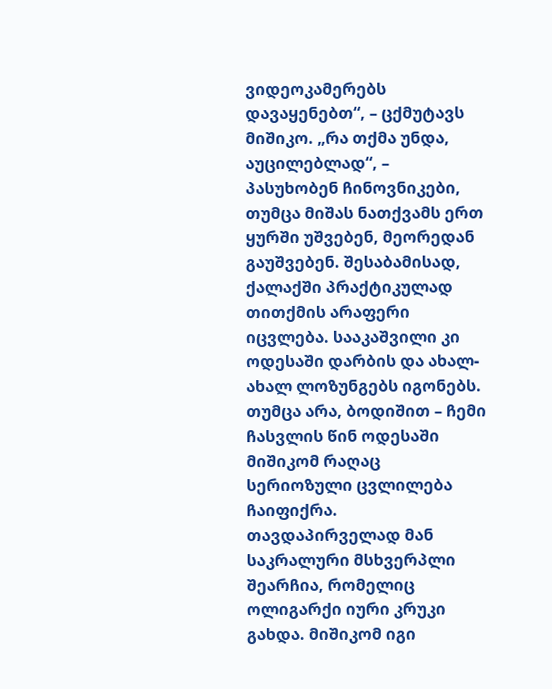ვიდეოკამერებს დავაყენებთ“, – ცქმუტავს მიშიკო. „რა თქმა უნდა, აუცილებლად“, – პასუხობენ ჩინოვნიკები, თუმცა მიშას ნათქვამს ერთ ყურში უშვებენ, მეორედან გაუშვებენ. შესაბამისად, ქალაქში პრაქტიკულად თითქმის არაფერი იცვლება. სააკაშვილი კი ოდესაში დარბის და ახალ-ახალ ლოზუნგებს იგონებს.
თუმცა არა, ბოდიშით – ჩემი ჩასვლის წინ ოდესაში მიშიკომ რაღაც სერიოზული ცვლილება ჩაიფიქრა.
თავდაპირველად მან საკრალური მსხვერპლი შეარჩია, რომელიც ოლიგარქი იური კრუკი გახდა. მიშიკომ იგი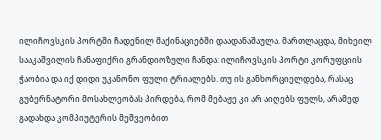ილიჩოვსკის პორტში ჩადენილ მაქინაციებში დაადანაშაულა. მართლაცდა, მიხეილ სააკაშვილის ჩანაფიქრი გრანდიოზული ჩანდა: ილიჩოვსკის პორტი კორუფციის ჭაობია და იქ დიდი უკანონო ფული ტრიალებს. თუ ის განხორციელდება, რასაც გუბერნატორი მოსახლეობას პირდება, რომ მებაჟე კი არ აიღებს ფულს, არამედ გადახდა კომპიუტერის მეშვეობით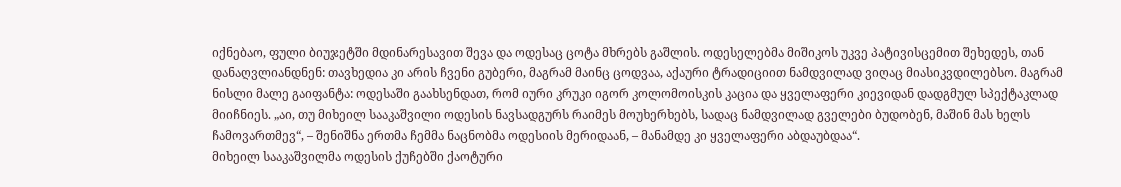იქნებაო, ფული ბიუჯეტში მდინარესავით შევა და ოდესაც ცოტა მხრებს გაშლის. ოდესელებმა მიშიკოს უკვე პატივისცემით შეხედეს, თან დანაღვლიანდნენ: თავხედია კი არის ჩვენი გუბერი, მაგრამ მაინც ცოდვაა, აქაური ტრადიციით ნამდვილად ვიღაც მიასიკვდილებსო. მაგრამ ნისლი მალე გაიფანტა: ოდესაში გაახსენდათ, რომ იური კრუკი იგორ კოლომოისკის კაცია და ყველაფერი კიევიდან დადგმულ სპექტაკლად მიიჩნიეს. „აი, თუ მიხეილ სააკაშვილი ოდესის ნავსადგურს რაიმეს მოუხერხებს, სადაც ნამდვილად გველები ბუდობენ, მაშინ მას ხელს ჩამოვართმევ“, – შენიშნა ერთმა ჩემმა ნაცნობმა ოდესიის მერიდაან, – მანამდე კი ყველაფერი აბდაუბდაა“.
მიხეილ სააკაშვილმა ოდესის ქუჩებში ქაოტური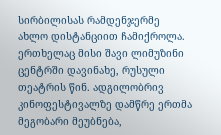სირბილისას რამდენჯერმე ახლო დისტანციით ჩამიქროლა. ერთხელაც მისი შავი ლიმუზინი ცენტრში დავინახე, რუსული თეატრის წინ. ადგილობრივ კინოფესტივალზე დამწრე ერთმა მეგობარი მეუბნება,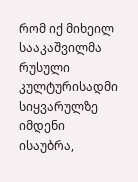რომ იქ მიხეილ სააკაშვილმა რუსული კულტურისადმი სიყვარულზე იმდენი ისაუბრა,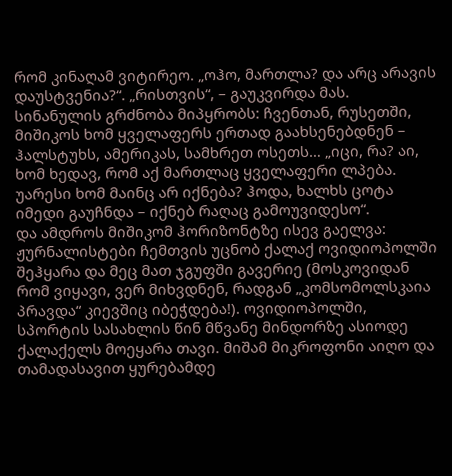რომ კინაღამ ვიტირეო. „ოჰო, მართლა? და არც არავის დაუსტვენია?“. „რისთვის“, – გაუკვირდა მას. სინანულის გრძნობა მიპყრობს: ჩვენთან, რუსეთში, მიშიკოს ხომ ყველაფერს ერთად გაახსენებდნენ – ჰალსტუხს, ამერიკას, სამხრეთ ოსეთს… „იცი, რა? აი, ხომ ხედავ, რომ აქ მართლაც ყველაფერი ლპება. უარესი ხომ მაინც არ იქნება? ჰოდა, ხალხს ცოტა იმედი გაუჩნდა – იქნებ რაღაც გამოუვიდესო“.
და ამდროს მიშიკომ ჰორიზონტზე ისევ გაელვა: ჟურნალისტები ჩემთვის უცნობ ქალაქ ოვიდიოპოლში შეჰყარა და მეც მათ ჯგუფში გავერიე (მოსკოვიდან რომ ვიყავი, ვერ მიხვდნენ, რადგან „კომსომოლსკაია პრავდა“ კიევშიც იბეჭდება!). ოვიდიოპოლში, სპორტის სასახლის წინ მწვანე მინდორზე ასიოდე ქალაქელს მოეყარა თავი. მიშამ მიკროფონი აიღო და თამადასავით ყურებამდე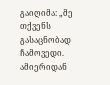გაიღიმა: „მე თქვენს გასაცნობად ჩამოვედი. ამიერიდან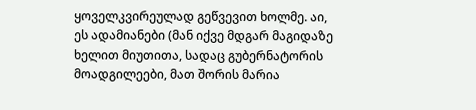ყოველკვირეულად გეწვევით ხოლმე. აი, ეს ადამიანები (მან იქვე მდგარ მაგიდაზე ხელით მიუთითა, სადაც გუბერნატორის მოადგილეები, მათ შორის მარია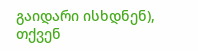გაიდარი ისხდნენ), თქვენ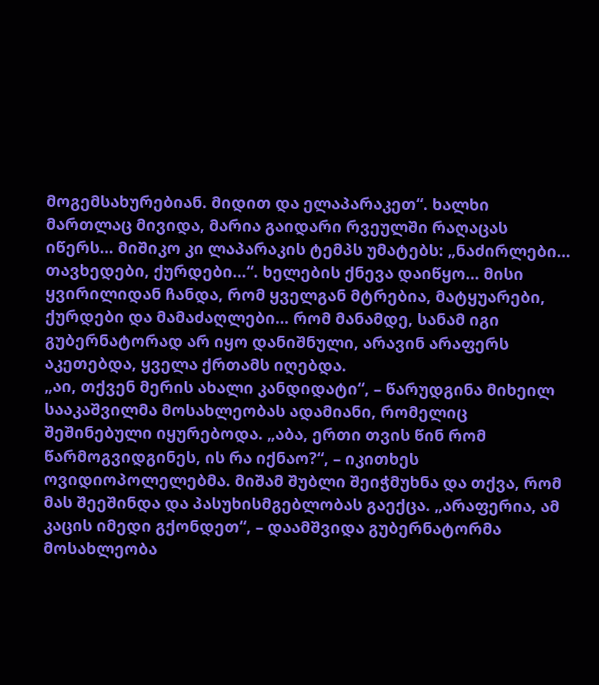მოგემსახურებიან. მიდით და ელაპარაკეთ“. ხალხი მართლაც მივიდა, მარია გაიდარი რვეულში რაღაცას იწერს… მიშიკო კი ლაპარაკის ტემპს უმატებს: „ნაძირლები… თავხედები, ქურდები…“. ხელების ქნევა დაიწყო… მისი ყვირილიდან ჩანდა, რომ ყველგან მტრებია, მატყუარები, ქურდები და მამაძაღლები… რომ მანამდე, სანამ იგი გუბერნატორად არ იყო დანიშნული, არავინ არაფერს აკეთებდა, ყველა ქრთამს იღებდა.
„აი, თქვენ მერის ახალი კანდიდატი“, – წარუდგინა მიხეილ სააკაშვილმა მოსახლეობას ადამიანი, რომელიც შეშინებული იყურებოდა. „აბა, ერთი თვის წინ რომ წარმოგვიდგინეს, ის რა იქნაო?“, – იკითხეს ოვიდიოპოლელებმა. მიშამ შუბლი შეიჭმუხნა და თქვა, რომ მას შეეშინდა და პასუხისმგებლობას გაექცა. „არაფერია, ამ კაცის იმედი გქონდეთ“, – დაამშვიდა გუბერნატორმა მოსახლეობა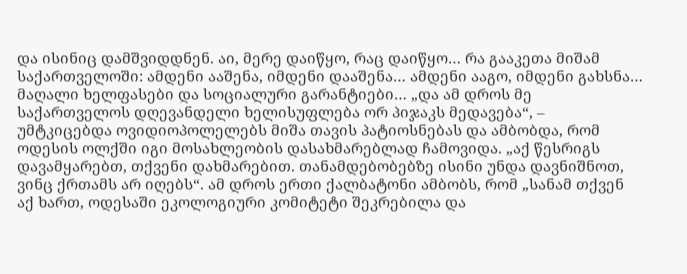და ისინიც დამშვიდდნენ. აი, მერე დაიწყო, რაც დაიწყო… რა გააკეთა მიშამ საქართველოში: ამდენი ააშენა, იმდენი დააშენა… ამდენი ააგო, იმდენი გახსნა… მაღალი ხელფასები და სოციალური გარანტიები… „და ამ დროს მე საქართველოს დღევანდელი ხელისუფლება ორ პიჯაკს მედავება“, – უმტკიცებდა ოვიდიოპოლელებს მიშა თავის პატიოსნებას და ამბობდა, რომ ოდესის ოლქში იგი მოსახლეობის დასახმარებლად ჩამოვიდა. „აქ წესრიგს დავამყარებთ, თქვენი დახმარებით. თანამდებობებზე ისინი უნდა დავნიშნოთ, ვინც ქრთამს არ იღებს“. ამ დროს ერთი ქალბატონი ამბობს, რომ „სანამ თქვენ აქ ხართ, ოდესაში ეკოლოგიური კომიტეტი შეკრებილა და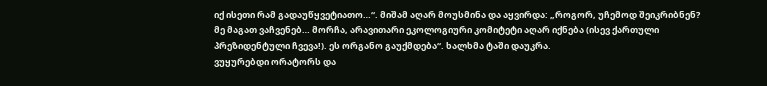იქ ისეთი რამ გადაუწყვეტიათო…“. მიშამ აღარ მოუსმინა და აყვირდა: „როგორ, უჩემოდ შეიკრიბნენ? მე მაგათ ვაჩვენებ… მორჩა, არავითარი ეკოლოგიური კომიტეტი აღარ იქნება (ისევ ქართული პრეზიდენტული ჩვევა!). ეს ორგანო გაუქმდება“. ხალხმა ტაში დაუკრა.
ვუყურებდი ორატორს და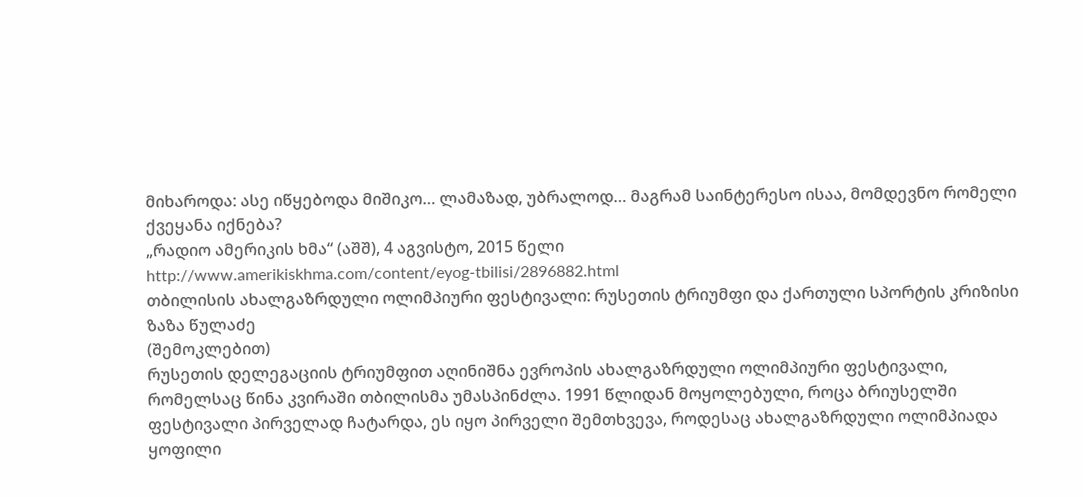მიხაროდა: ასე იწყებოდა მიშიკო… ლამაზად, უბრალოდ… მაგრამ საინტერესო ისაა, მომდევნო რომელი ქვეყანა იქნება?
„რადიო ამერიკის ხმა“ (აშშ), 4 აგვისტო, 2015 წელი
http://www.amerikiskhma.com/content/eyog-tbilisi/2896882.html
თბილისის ახალგაზრდული ოლიმპიური ფესტივალი: რუსეთის ტრიუმფი და ქართული სპორტის კრიზისი
ზაზა წულაძე
(შემოკლებით)
რუსეთის დელეგაციის ტრიუმფით აღინიშნა ევროპის ახალგაზრდული ოლიმპიური ფესტივალი, რომელსაც წინა კვირაში თბილისმა უმასპინძლა. 1991 წლიდან მოყოლებული, როცა ბრიუსელში ფესტივალი პირველად ჩატარდა, ეს იყო პირველი შემთხვევა, როდესაც ახალგაზრდული ოლიმპიადა ყოფილი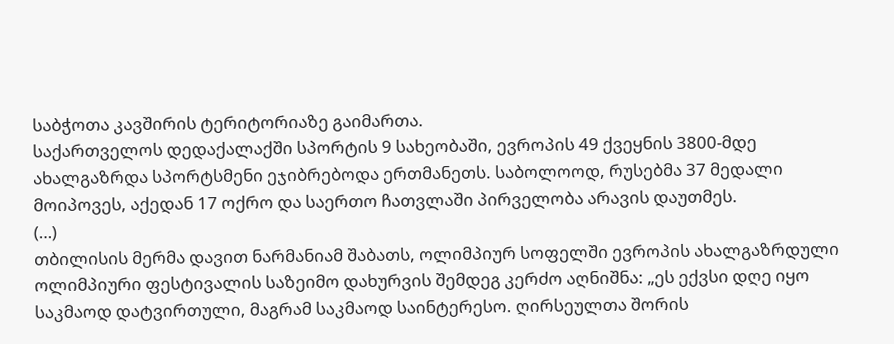საბჭოთა კავშირის ტერიტორიაზე გაიმართა.
საქართველოს დედაქალაქში სპორტის 9 სახეობაში, ევროპის 49 ქვეყნის 3800-მდე ახალგაზრდა სპორტსმენი ეჯიბრებოდა ერთმანეთს. საბოლოოდ, რუსებმა 37 მედალი მოიპოვეს, აქედან 17 ოქრო და საერთო ჩათვლაში პირველობა არავის დაუთმეს.
(…)
თბილისის მერმა დავით ნარმანიამ შაბათს, ოლიმპიურ სოფელში ევროპის ახალგაზრდული ოლიმპიური ფესტივალის საზეიმო დახურვის შემდეგ კერძო აღნიშნა: „ეს ექვსი დღე იყო საკმაოდ დატვირთული, მაგრამ საკმაოდ საინტერესო. ღირსეულთა შორის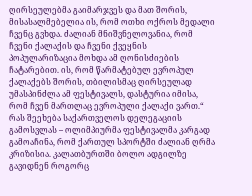ღირსეულებმა გაიმარჯვეს და მათ შორის, მისასალმებელია ის, რომ ოთხი ოქროს მედალი ჩვენც გვხდა. ძალიან მნიშვნელოვანია, რომ ჩვენი ქალაქის და ჩვენი ქვეყნის პოპულარიზაცია მოხდა ამ ღონისძიების ჩატარებით. ის, რომ წარმატებულ ევროპულ ქალაქებს შორის, თბილისმაც ღირსეულად უმასპინძლა ამ ფესტივალს, დასტურია იმისა, რომ ჩვენ მართლაც ევროპული ქალაქი ვართ.“
რას შეეხება საქართველოს დელეგაციის გამოსვლას – ოლიმპიურმა ფესტივალმა კარგად გამოაჩინა, რომ ქართულ სპორტში ძალიან ღრმა კრიზისია. კალათბურთში ბოლო ადგილზე გავიდნენ როგორც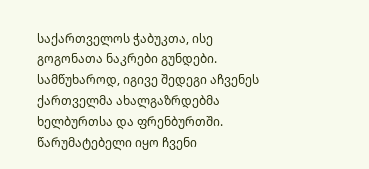საქართველოს ჭაბუკთა, ისე გოგონათა ნაკრები გუნდები. სამწუხაროდ, იგივე შედეგი აჩვენეს ქართველმა ახალგაზრდებმა ხელბურთსა და ფრენბურთში.
წარუმატებელი იყო ჩვენი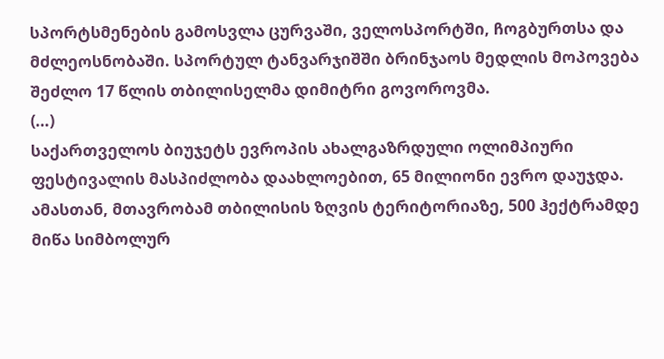სპორტსმენების გამოსვლა ცურვაში, ველოსპორტში, ჩოგბურთსა და მძლეოსნობაში. სპორტულ ტანვარჯიშში ბრინჯაოს მედლის მოპოვება შეძლო 17 წლის თბილისელმა დიმიტრი გოვოროვმა.
(…)
საქართველოს ბიუჯეტს ევროპის ახალგაზრდული ოლიმპიური ფესტივალის მასპიძლობა დაახლოებით, 65 მილიონი ევრო დაუჯდა. ამასთან, მთავრობამ თბილისის ზღვის ტერიტორიაზე, 500 ჰექტრამდე მიწა სიმბოლურ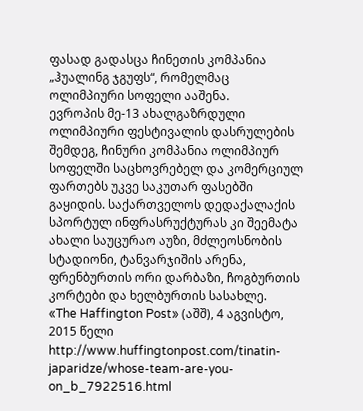ფასად გადასცა ჩინეთის კომპანია „ჰუალინგ ჯგუფს“, რომელმაც ოლიმპიური სოფელი ააშენა.
ევროპის მე-13 ახალგაზრდული ოლიმპიური ფესტივალის დასრულების შემდეგ, ჩინური კომპანია ოლიმპიურ სოფელში საცხოვრებელ და კომერციულ ფართებს უკვე საკუთარ ფასებში გაყიდის. საქართველოს დედაქალაქის სპორტულ ინფრასრუქტურას კი შეემატა ახალი საუცურაო აუზი, მძლეოსნობის სტადიონი, ტანვარჯიშის არენა, ფრენბურთის ორი დარბაზი, ჩოგბურთის კორტები და ხელბურთის სასახლე.
«The Haffington Post» (აშშ), 4 აგვისტო, 2015 წელი
http://www.huffingtonpost.com/tinatin-japaridze/whose-team-are-you-on_b_7922516.html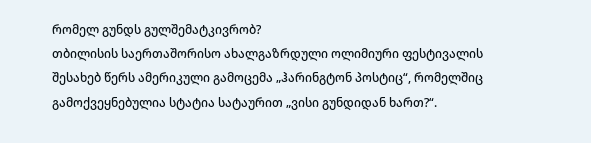რომელ გუნდს გულშემატკივრობ?
თბილისის საერთაშორისო ახალგაზრდული ოლიმიური ფესტივალის შესახებ წერს ამერიკული გამოცემა „ჰარინგტონ პოსტიც“, რომელშიც გამოქვეყნებულია სტატია სატაურით „ვისი გუნდიდან ხართ?“.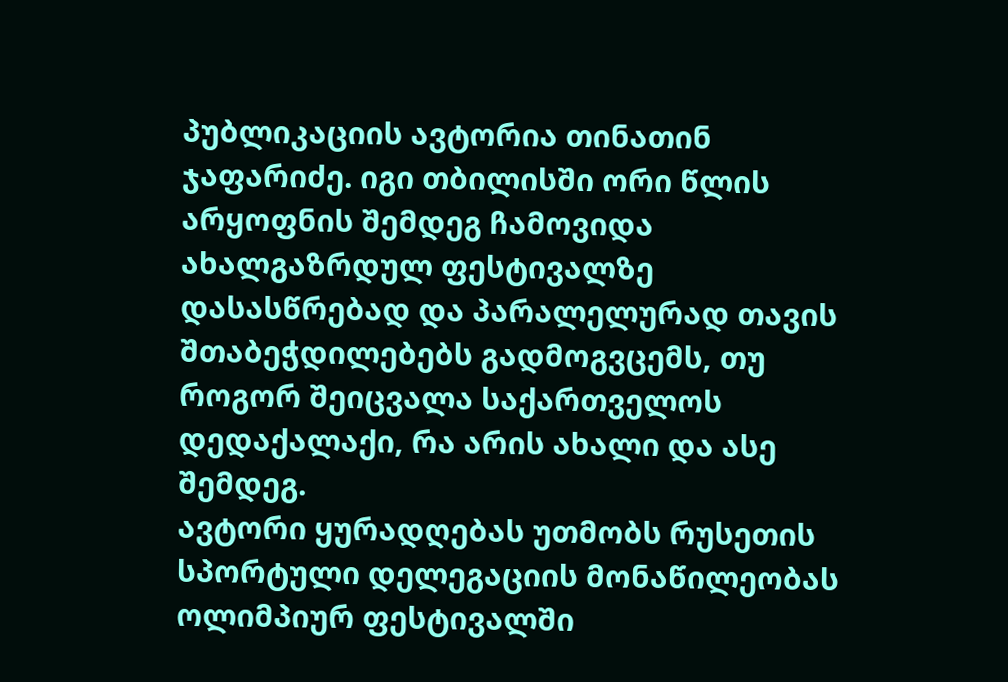პუბლიკაციის ავტორია თინათინ ჯაფარიძე. იგი თბილისში ორი წლის არყოფნის შემდეგ ჩამოვიდა ახალგაზრდულ ფესტივალზე დასასწრებად და პარალელურად თავის შთაბეჭდილებებს გადმოგვცემს, თუ როგორ შეიცვალა საქართველოს დედაქალაქი, რა არის ახალი და ასე შემდეგ.
ავტორი ყურადღებას უთმობს რუსეთის სპორტული დელეგაციის მონაწილეობას ოლიმპიურ ფესტივალში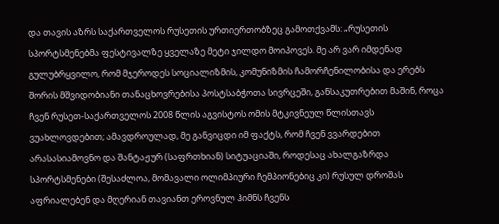და თავის აზრს საქართველოს რუსეთის ურთიერთობზეც გამოთქვამს: „რუსეთის სპორტსმენებმა ფესტივალზე ყველაზე მეტი ჯილდო მოიპოვეს. მე არ ვარ იმდენად გულუბრყვილო, რომ მჯეროდეს სოციალიზმის, კომუნიზმის ჩამორჩენილობისა და ერებს შორის მშვიდობიანი თანაცხოვრებისა პოსტსაბჭოთა სივრცეში, განსაკუთრებით მაშინ, როცა ჩვენ რუსეთ-საქართველოს 2008 წლის აგვისტოს ომის მტკივნეულ წლისთავს ვუახლოვდებით; ამავდროულად, მე განვიცდი იმ ფაქტს, რომ ჩვენ ვვარდებით არასასიამოვნო და შანტაჟურ (საფრთხიან) სიტუაციაში, როდესაც ახალგაზრდა სპორტსმენები (შესაძლოა, მომავალი ოლიმპიური ჩემპიონებიც კი) რუსულ დროშას აფრიალებენ და მღერიან თავიანთ ეროვნულ ჰიმნს ჩვენს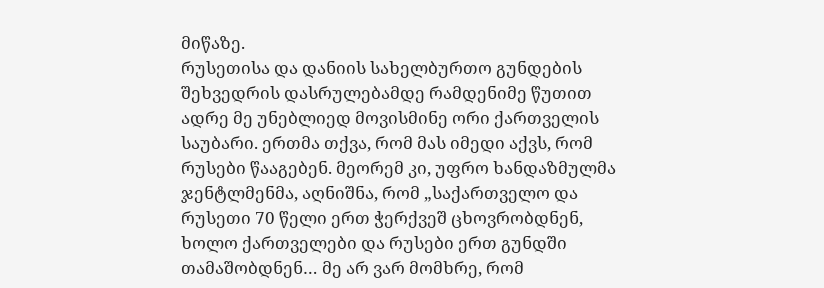მიწაზე.
რუსეთისა და დანიის სახელბურთო გუნდების შეხვედრის დასრულებამდე რამდენიმე წუთით ადრე მე უნებლიედ მოვისმინე ორი ქართველის საუბარი. ერთმა თქვა, რომ მას იმედი აქვს, რომ რუსები წააგებენ. მეორემ კი, უფრო ხანდაზმულმა ჯენტლმენმა, აღნიშნა, რომ „საქართველო და რუსეთი 70 წელი ერთ ჭერქვეშ ცხოვრობდნენ, ხოლო ქართველები და რუსები ერთ გუნდში თამაშობდნენ… მე არ ვარ მომხრე, რომ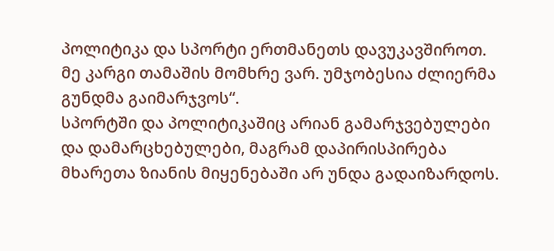პოლიტიკა და სპორტი ერთმანეთს დავუკავშიროთ. მე კარგი თამაშის მომხრე ვარ. უმჯობესია ძლიერმა გუნდმა გაიმარჯვოს“.
სპორტში და პოლიტიკაშიც არიან გამარჯვებულები და დამარცხებულები, მაგრამ დაპირისპირება მხარეთა ზიანის მიყენებაში არ უნდა გადაიზარდოს.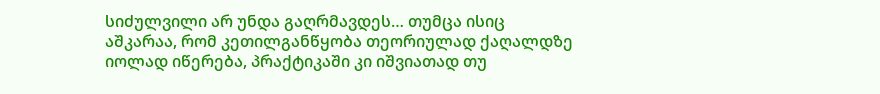სიძულვილი არ უნდა გაღრმავდეს… თუმცა ისიც აშკარაა, რომ კეთილგანწყობა თეორიულად ქაღალდზე იოლად იწერება, პრაქტიკაში კი იშვიათად თუ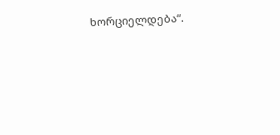ხორციელდება“.